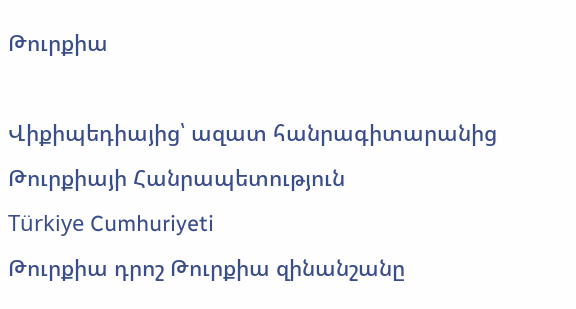Թուրքիա

Վիքիպեդիայից՝ ազատ հանրագիտարանից
Թուրքիայի Հանրապետություն
Türkiye Cumhuriyeti
Թուրքիա դրոշ Թուրքիա զինանշանը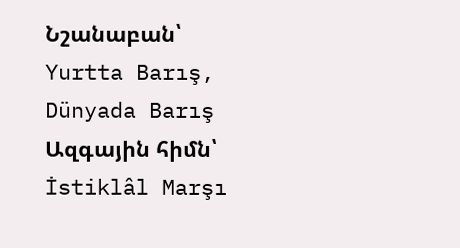Նշանաբան՝
Yurtta Barış, Dünyada Barış
Ազգային հիմն՝
İstiklâl Marşı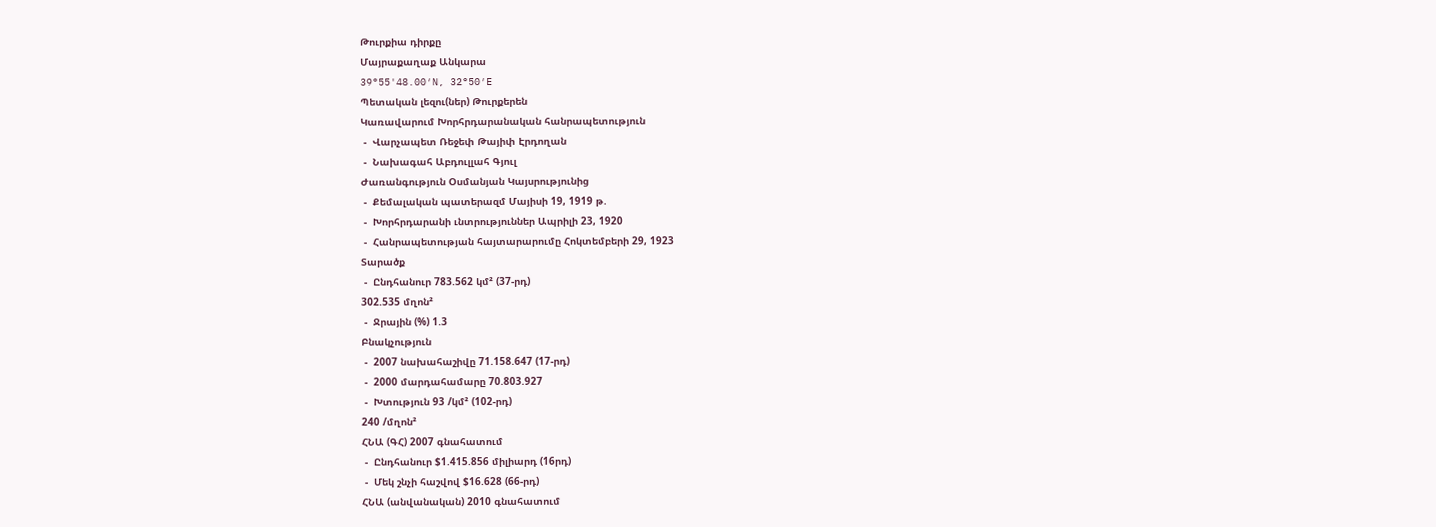Թուրքիա դիրքը
Մայրաքաղաք Անկարա
39°55'48.00′N, 32°50′E
Պետական լեզու(ներ) Թուրքերեն
Կառավարում Խորհրդարանական հանրապետություն
 -  Վարչապետ Ռեջեփ Թայիփ Էրդողան
 -  Նախագահ Աբդուլլահ Գյուլ
Ժառանգություն Օսմանյան Կայսրությունից
 -  Քեմալական պատերազմ Մայիսի 19, 1919 թ.
 -  Խորհրդարանի ւնտրություններ Ապրիլի 23, 1920
 -  Հանրապետության հայտարարումը Հոկտեմբերի 29, 1923
Տարածք
 -  Ընդհանուր 783.562 կմ² (37-րդ)
302.535 մղոն²
 -  Ջրային (%) 1.3
Բնակչություն
 -  2007 նախահաշիվը 71.158.647 (17-րդ)
 -  2000 մարդահամարը 70.803.927
 -  Խտություն 93 /կմ² (102-րդ)
240 /մղոն²
ՀՆԱ (ԳՀ) 2007 գնահատում
 -  Ընդհանուր $1.415.856 միլիարդ (16րդ)
 -  Մեկ շնչի հաշվով $16.628 (66-րդ)
ՀՆԱ (անվանական) 2010 գնահատում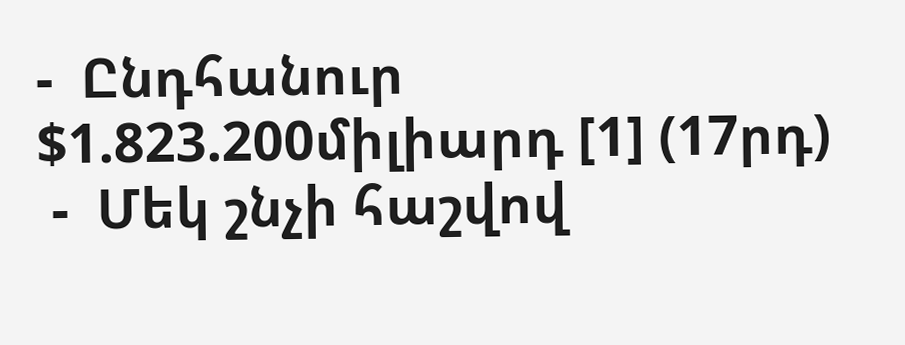-  Ընդհանուր $1.823.200միլիարդ [1] (17րդ)
 -  Մեկ շնչի հաշվով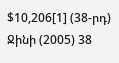$10,206[1] (38-րդ)
Ջինի (2005) 38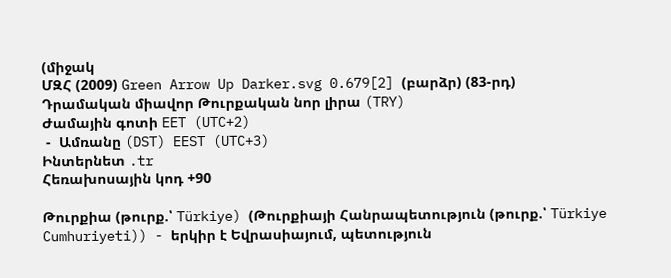(միջակ
ՄԶՀ (2009) Green Arrow Up Darker.svg 0.679[2] (բարձր) (83-րդ)
Դրամական միավոր Թուրքական նոր լիրա (TRY)
Ժամային գոտի EET (UTC+2)
 -  Ամռանը (DST) EEST (UTC+3)
Ինտերնետ .tr
Հեռախոսային կոդ +90

Թուրքիա (թուրք.՝ Türkiye) (Թուրքիայի Հանրապետություն (թուրք.՝ Türkiye Cumhuriyeti)) - երկիր է Եվրասիայում, պետություն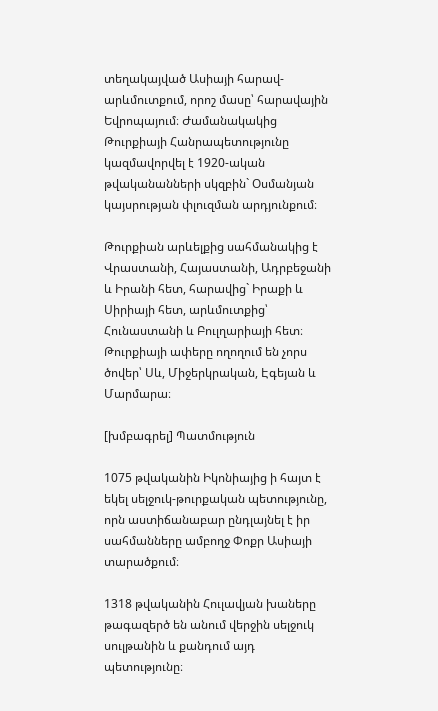տեղակայված Ասիայի հարավ-արևմուտքում, որոշ մասը՝ հարավային Եվրոպայում։ Ժամանակակից Թուրքիայի Հանրապետությունը կազմավորվել է 1920-ական թվականանների սկզբին` Օսմանյան կայսրության փլուզման արդյունքում։

Թուրքիան արևելքից սահմանակից է Վրաստանի, Հայաստանի, Ադրբեջանի և Իրանի հետ, հարավից` Իրաքի և Սիրիայի հետ, արևմուտքից՝ Հունաստանի և Բուլղարիայի հետ։ Թուրքիայի ափերը ողողում են չորս ծովեր՝ Սև, Միջերկրական, Էգեյան և Մարմարա։

[խմբագրել] Պատմություն

1075 թվականին Իկոնիայից ի հայտ է եկել սելջուկ-թուրքական պետությունը, որն աստիճանաբար ընդլայնել է իր սահմանները ամբողջ Փոքր Ասիայի տարածքում։

1318 թվականին Հուլավյան խաները թագազերծ են անում վերջին սելջուկ սուլթանին և քանդում այդ պետությունը։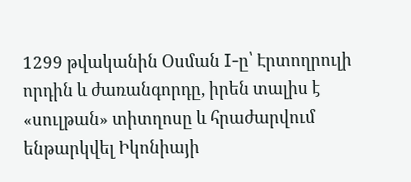1299 թվականին Օսման I-ը՝ Էրտողրուլի որդին և ժառանգորդը, իրեն տալիս է «սուլթան» տիտղոսը և հրաժարվում ենթարկվել Իկոնիայի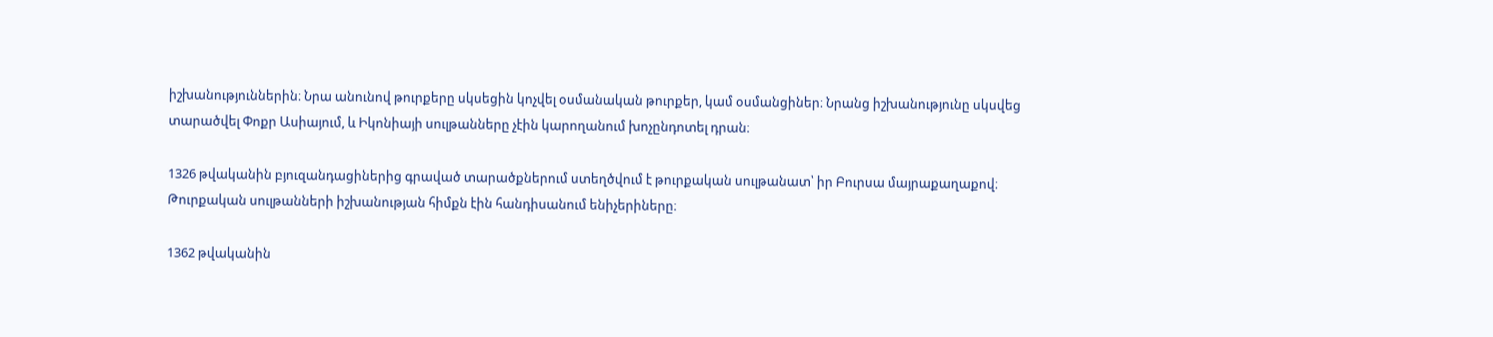իշխանություններին։ Նրա անունով թուրքերը սկսեցին կոչվել օսմանական թուրքեր, կամ օսմանցիներ։ Նրանց իշխանությունը սկսվեց տարածվել Փոքր Ասիայում, և Իկոնիայի սուլթանները չէին կարողանում խոչընդոտել դրան։

1326 թվականին բյուզանդացիներից գրաված տարածքներում ստեղծվում է թուրքական սուլթանատ՝ իր Բուրսա մայրաքաղաքով։ Թուրքական սուլթանների իշխանության հիմքն էին հանդիսանում ենիչերիները։

1362 թվականին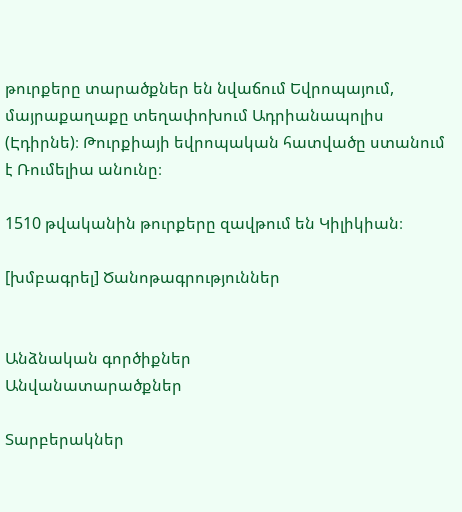թուրքերը տարածքներ են նվաճում Եվրոպայում, մայրաքաղաքը տեղափոխում Ադրիանապոլիս (Էդիրնե)։ Թուրքիայի եվրոպական հատվածը ստանում է Ռումելիա անունը։

1510 թվականին թուրքերը զավթում են Կիլիկիան։

[խմբագրել] Ծանոթագրություններ


Անձնական գործիքներ
Անվանատարածքներ

Տարբերակներ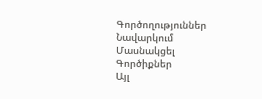Գործողություններ
Նավարկում
Մասնակցել
Գործիքներ
Այլ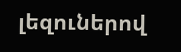լեզուներով